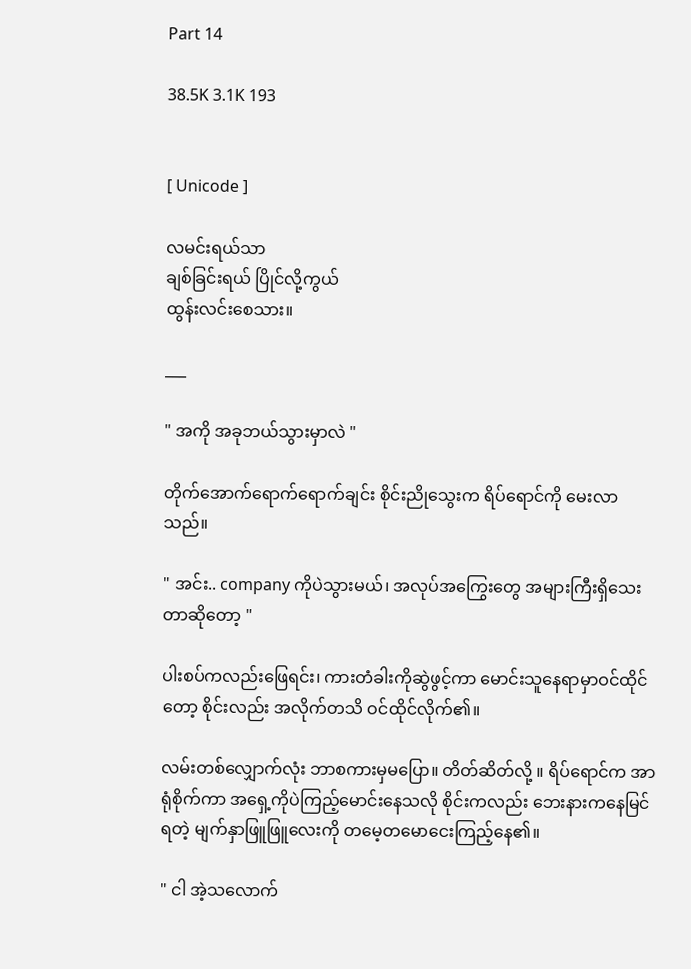Part 14

38.5K 3.1K 193


[ Unicode ]

လမင်းရယ်သာ
ချစ်ခြင်းရယ် ပြိုင်လို့ကွယ်
ထွန်းလင်းစေသား။

___

" အကို အခုဘယ်သွားမှာလဲ "

တိုက်အောက်ရောက်ရောက်ချင်း စိုင်းညိုသွေးက ရိပ်ရောင်ကို မေးလာသည်။

" အင်း.. company ကိုပဲသွားမယ်၊ အလုပ်အကြွေးတွေ အများကြီးရှိသေးတာဆိုတော့ "

ပါးစပ်ကလည်းဖြေရင်း၊ ကားတံခါးကိုဆွဲဖွင့်ကာ မောင်းသူနေရာမှာဝင်ထိုင်တော့ စိုင်းလည်း အလိုက်တသိ ဝင်ထိုင်လိုက်၏။

လမ်းတစ်လျှောက်လုံး ဘာစကားမှမပြော။ တိတ်ဆိတ်လို့ ။ ရိပ်ရောင်က အာရုံစိုက်ကာ အရှေ့ကိုပဲကြည့်မောင်းနေသလို စိုင်းကလည်း ဘေးနားကနေမြင်ရတဲ့ မျက်နှာဖြူဖြူလေးကို တမေ့တမောငေးကြည့်နေ၏။

" ငါ အဲ့သလောက်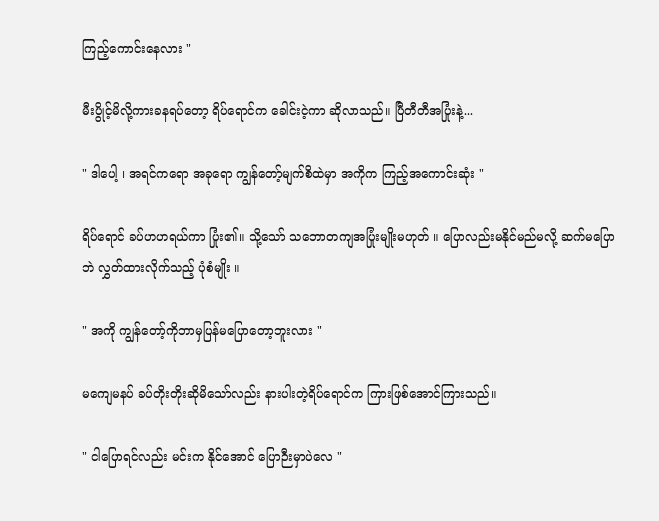ကြည့်ကောင်းနေလား "

မီးပွိုင့်မိလို့ကားခနရပ်တော့ ရိပ်ရောင်က ခေါင်းငဲ့ကာ ဆိုလာသည်။ ပြီတီတီအပြုံးနဲ့...

" ဒါပေါ့ ၊ အရင်ကရော အခုရော ကျွန်တော့်မျက်စိထဲမှာ အကိုက ကြည့်အကောင်းဆုံး "

ရိပ်ရောင် ခပ်ဟဟရယ်ကာ ပြုံး၏။ သို့သော် သဘောတကျအပြုံးမျိုးမဟုတ် ။ ပြောလည်းမနိုင်မည်မလို့ ဆက်မပြောဘဲ လွှတ်ထားလိုက်သည့် ပုံစံမျိုး ။

" အကို ကျွန်တော့်ကိုဘာမှပြန်မပြောတော့ဘူးလား "

မကျေမနပ် ခပ်တိုးတိုးဆိုမိသော်လည်း နားပါးတဲ့ရိပ်ရောင်က ကြားဖြစ်အောင်ကြားသည်။

" ငါပြောရင်လည်း မင်းက နိုင်အောင် ပြောဉီးမှာပဲလေ "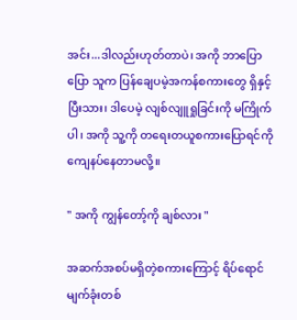အင်း...ဒါလည်းဟုတ်တာပဲ၊ အကို ဘာပြောပြော သူက ပြန်ချေပမဲ့အကန်စကားတွေ ရှိနှင့်ပြီးသား၊ ဒါပေမဲ့ လျစ်လျူရှုခြင်းကို မကြိုက်ပါ၊ အကို သူ့ကို တရေးတယူစကားပြောရင်ကို ကျေနပ်နေတာမလို့။

" အကို ကျွန်တော့်ကို ချစ်လား "

အဆက်အစပ်မရှိတဲ့စကားကြောင့် ရိပ်ရောင် မျက်ခုံးတစ်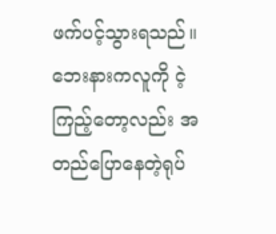ဖက်ပင့်သွားရသည်။ ဘေးနားကလူကို ငဲ့ကြည့်တော့လည်း အတည်ပြောနေတဲ့ရုပ်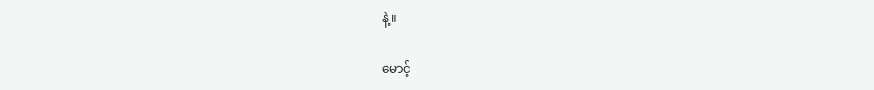နဲ့။

မောင့်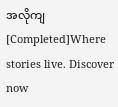အလိုကျ [Completed]Where stories live. Discover now